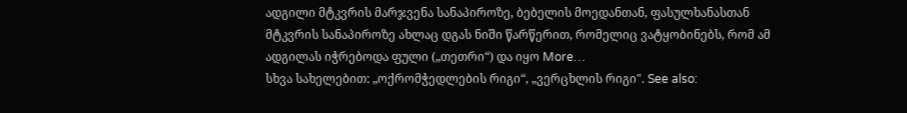ადგილი მტკვრის მარჯვენა სანაპიროზე, ბებელის მოედანთან, ფასულხანასთან მტკვრის სანაპიროზე ახლაც დგას ნიში წარწერით, რომელიც ვატყობინებს, რომ ამ ადგილას იჭრებოდა ფული („თეთრი“) და იყო More…
სხვა სახელებით: „ოქრომჭედლების რიგი“, „ვერცხლის რიგი". See also: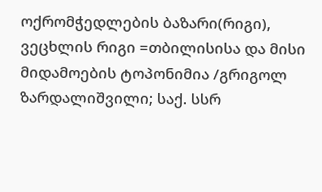ოქრომჭედლების ბაზარი(რიგი), ვეცხლის რიგი =თბილისისა და მისი მიდამოების ტოპონიმია /გრიგოლ ზარდალიშვილი; საქ. სსრ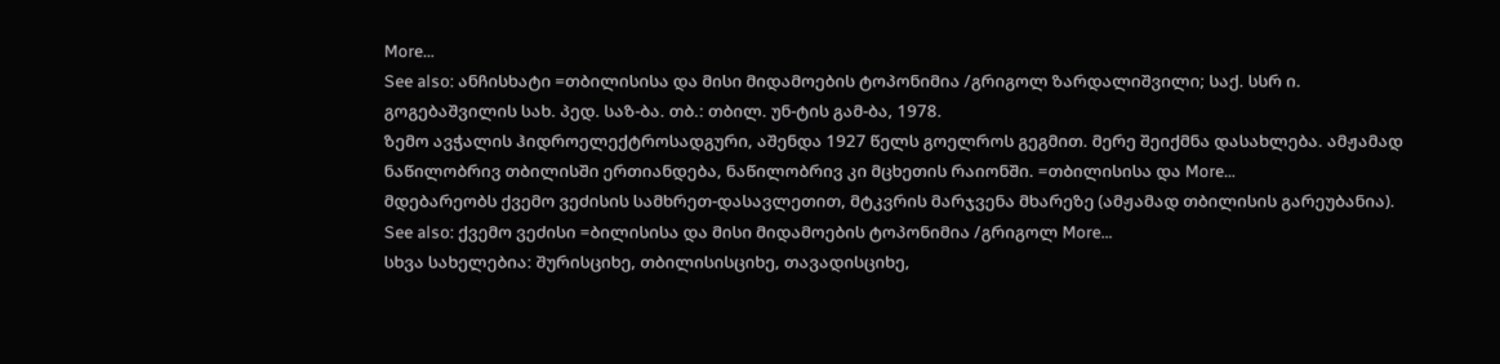More…
See also: ანჩისხატი =თბილისისა და მისი მიდამოების ტოპონიმია /გრიგოლ ზარდალიშვილი; საქ. სსრ ი. გოგებაშვილის სახ. პედ. საზ-ბა. თბ.: თბილ. უნ-ტის გამ-ბა, 1978.
ზემო ავჭალის ჰიდროელექტროსადგური, აშენდა 1927 წელს გოელროს გეგმით. მერე შეიქმნა დასახლება. ამჟამად ნაწილობრივ თბილისში ერთიანდება, ნაწილობრივ კი მცხეთის რაიონში. =თბილისისა და More…
მდებარეობს ქვემო ვეძისის სამხრეთ-დასავლეთით, მტკვრის მარჯვენა მხარეზე (ამჟამად თბილისის გარეუბანია). See also: ქვემო ვეძისი =ბილისისა და მისი მიდამოების ტოპონიმია /გრიგოლ More…
სხვა სახელებია: შურისციხე, თბილისისციხე, თავადისციხე,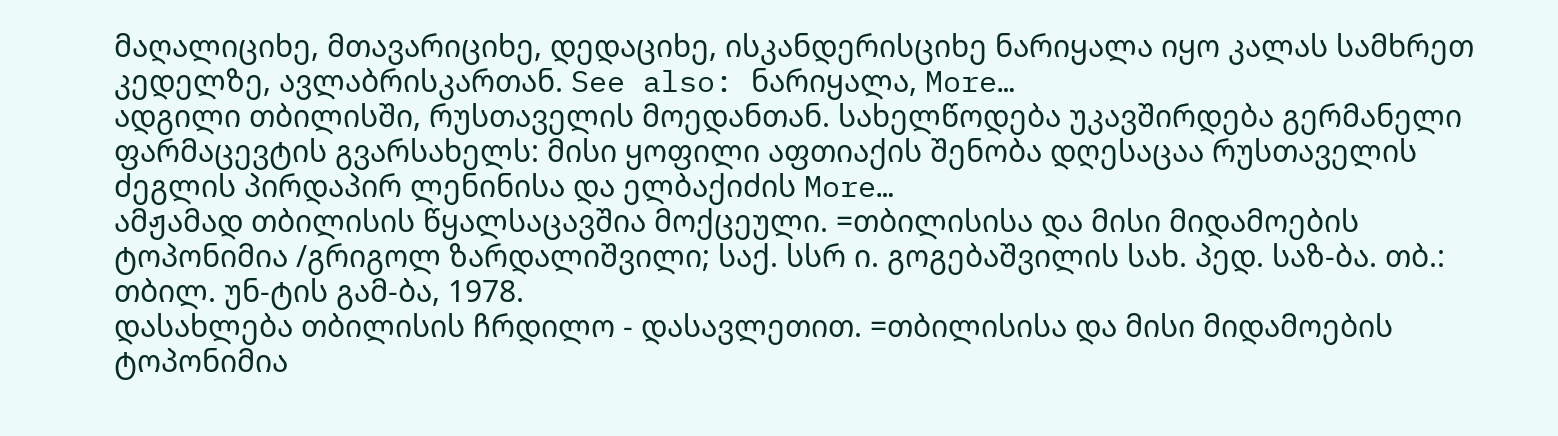მაღალიციხე, მთავარიციხე, დედაციხე, ისკანდერისციხე ნარიყალა იყო კალას სამხრეთ კედელზე, ავლაბრისკართან. See also: ნარიყალა, More…
ადგილი თბილისში, რუსთაველის მოედანთან. სახელწოდება უკავშირდება გერმანელი ფარმაცევტის გვარსახელს: მისი ყოფილი აფთიაქის შენობა დღესაცაა რუსთაველის ძეგლის პირდაპირ ლენინისა და ელბაქიძის More…
ამჟამად თბილისის წყალსაცავშია მოქცეული. =თბილისისა და მისი მიდამოების ტოპონიმია /გრიგოლ ზარდალიშვილი; საქ. სსრ ი. გოგებაშვილის სახ. პედ. საზ-ბა. თბ.: თბილ. უნ-ტის გამ-ბა, 1978.
დასახლება თბილისის ჩრდილო - დასავლეთით. =თბილისისა და მისი მიდამოების ტოპონიმია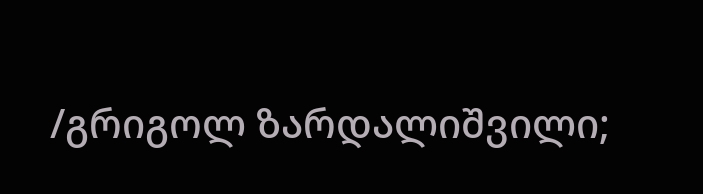/გრიგოლ ზარდალიშვილი;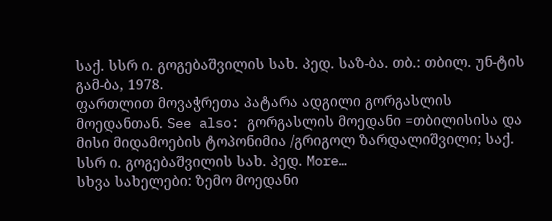საქ. სსრ ი. გოგებაშვილის სახ. პედ. საზ-ბა. თბ.: თბილ. უნ-ტის გამ-ბა, 1978.
ფართლით მოვაჭრეთა პატარა ადგილი გორგასლის მოედანთან. See also: გორგასლის მოედანი =თბილისისა და მისი მიდამოების ტოპონიმია /გრიგოლ ზარდალიშვილი; საქ. სსრ ი. გოგებაშვილის სახ. პედ. More…
სხვა სახელები: ზემო მოედანი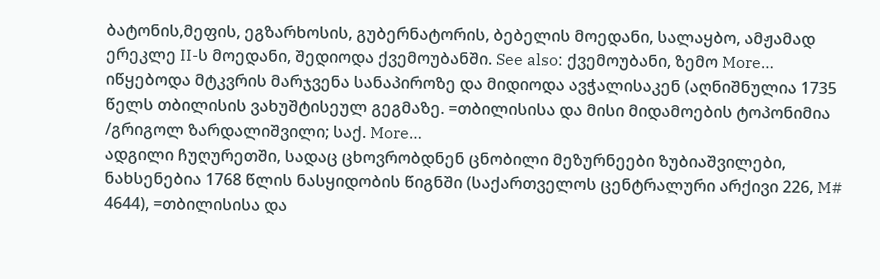ბატონის,მეფის, ეგზარხოსის, გუბერნატორის, ბებელის მოედანი, სალაყბო, ამჟამად ერეკლე II-ს მოედანი, შედიოდა ქვემოუბანში. See also: ქვემოუბანი, ზემო More…
იწყებოდა მტკვრის მარჯვენა სანაპიროზე და მიდიოდა ავჭალისაკენ (აღნიშნულია 1735 წელს თბილისის ვახუშტისეულ გეგმაზე. =თბილისისა და მისი მიდამოების ტოპონიმია /გრიგოლ ზარდალიშვილი; საქ. More…
ადგილი ჩუღურეთში, სადაც ცხოვრობდნენ ცნობილი მეზურნეები ზუბიაშვილები, ნახსენებია 1768 წლის ნასყიდობის წიგნში (საქართველოს ცენტრალური არქივი 226, M# 4644), =თბილისისა და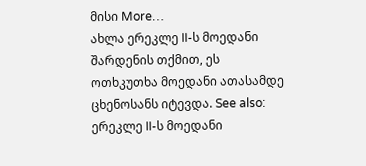მისი More…
ახლა ერეკლე II-ს მოედანი შარდენის თქმით, ეს ოთხკუთხა მოედანი ათასამდე ცხენოსანს იტევდა. See also: ერეკლე II-ს მოედანი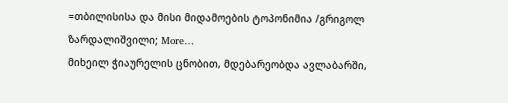=თბილისისა და მისი მიდამოების ტოპონიმია /გრიგოლ ზარდალიშვილი; More…
მიხეილ ჭიაურელის ცნობით, მდებარეობდა ავლაბარში,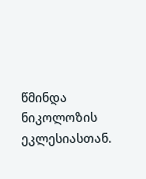წმინდა ნიკოლოზის ეკლესიასთან.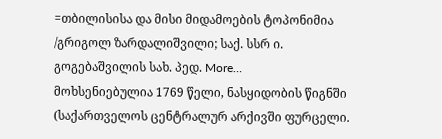=თბილისისა და მისი მიდამოების ტოპონიმია /გრიგოლ ზარდალიშვილი; საქ. სსრ ი. გოგებაშვილის სახ. პედ. More…
მოხსენიებულია 1769 წელი, ნასყიდობის წიგნში (საქართველოს ცენტრალურ არქივში ფურცელი.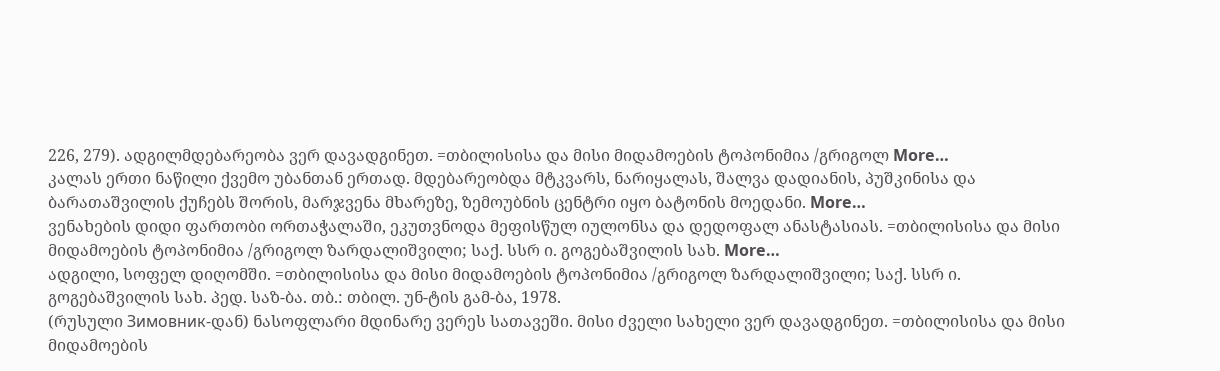226, 279). ადგილმდებარეობა ვერ დავადგინეთ. =თბილისისა და მისი მიდამოების ტოპონიმია /გრიგოლ More…
კალას ერთი ნაწილი ქვემო უბანთან ერთად. მდებარეობდა მტკვარს, ნარიყალას, შალვა დადიანის, პუშკინისა და ბარათაშვილის ქუჩებს შორის, მარჯვენა მხარეზე, ზემოუბნის ცენტრი იყო ბატონის მოედანი. More…
ვენახების დიდი ფართობი ორთაჭალაში, ეკუთვნოდა მეფისწულ იულონსა და დედოფალ ანასტასიას. =თბილისისა და მისი მიდამოების ტოპონიმია /გრიგოლ ზარდალიშვილი; საქ. სსრ ი. გოგებაშვილის სახ. More…
ადგილი, სოფელ დიღომში. =თბილისისა და მისი მიდამოების ტოპონიმია /გრიგოლ ზარდალიშვილი; საქ. სსრ ი. გოგებაშვილის სახ. პედ. საზ-ბა. თბ.: თბილ. უნ-ტის გამ-ბა, 1978.
(რუსული Зимовник-დან) ნასოფლარი მდინარე ვერეს სათავეში. მისი ძველი სახელი ვერ დავადგინეთ. =თბილისისა და მისი მიდამოების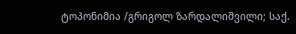ტოპონიმია /გრიგოლ ზარდალიშვილი; საქ.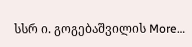სსრ ი. გოგებაშვილის More…